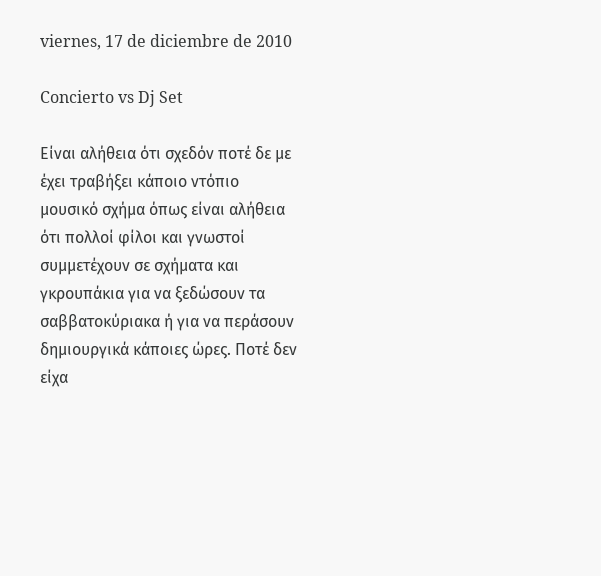viernes, 17 de diciembre de 2010

Concierto vs Dj Set

Είναι αλήθεια ότι σχεδόν ποτέ δε με έχει τραβήξει κάποιο ντόπιο μουσικό σχήμα όπως είναι αλήθεια ότι πολλοί φίλοι και γνωστοί συμμετέχουν σε σχήματα και γκρουπάκια για να ξεδώσουν τα σαββατοκύριακα ή για να περάσουν δημιουργικά κάποιες ώρες. Ποτέ δεν είχα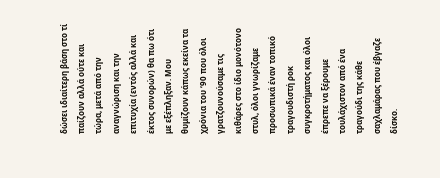δώσει ιδιαίτερη βάση στο τί παίζουν αλλά ούτε και τώρα, μετά από την αναγνώριση και την επιτυχία (εντός αλλά και έκτος συνορών) θα πω ότι με εξέπληξαν. Μου θυμίζουν κάπως εκείνα τα χρόνια του ‘90 που όλοι γρατζουνούσαμε τις κιθάρες στο ίδιο μονότονο στυλ, όλοι γνωρίζαμε προσωπικά έναν τοπικό τραγουδιστή ροκ συγκροτήματος και όλοι έπρεπε να ξέρουμε τουλάχιστον από ένα τραγούδι της κάθε σαχλαμάρας που έβγαζε δίσκο.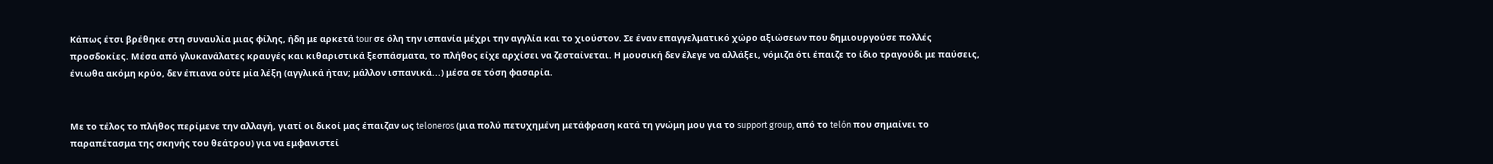Κάπως έτσι βρέθηκε στη συναυλία μιας φίλης, ήδη με αρκετά tour σε όλη την ισπανία μέχρι την αγγλία και το χιούστον. Σε έναν επαγγελματικό χώρο αξιώσεων που δημιουργούσε πολλές προσδοκίες. Μέσα από γλυκανάλατες κραυγές και κιθαριστικά ξεσπάσματα, το πλήθος είχε αρχίσει να ζεσταίνεται. Η μουσική δεν έλεγε να αλλάξει, νόμιζα ότι έπαιζε το ίδιο τραγούδι με παύσεις, ένιωθα ακόμη κρύο, δεν έπιανα ούτε μία λέξη (αγγλικά ήταν; μάλλον ισπανικά...) μέσα σε τόση φασαρία.


Με το τέλος το πλήθος περίμενε την αλλαγή, γιατί οι δικοί μας έπαιζαν ως teloneros (μια πολύ πετυχημένη μετάφραση κατά τη γνώμη μου για το support group, από το telón που σημαίνει το παραπέτασμα της σκηνής του θεάτρου) για να εμφανιστεί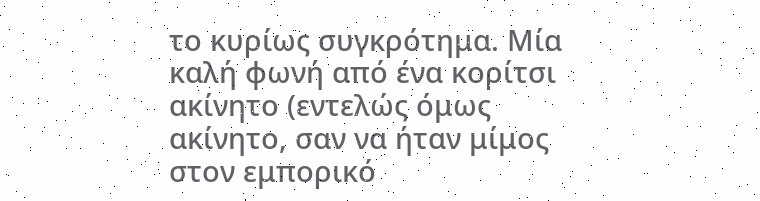το κυρίως συγκρότημα. Μία καλή φωνή από ένα κορίτσι ακίνητο (εντελώς όμως ακίνητο, σαν να ήταν μίμος στον εμπορικό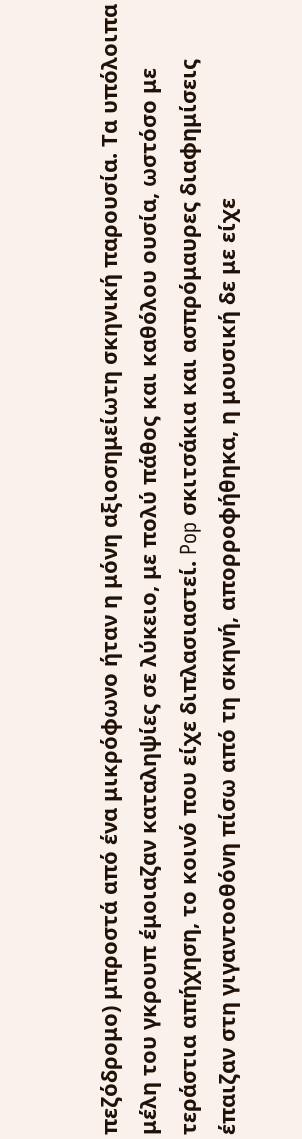πεζόδρομο) μπροστά από ένα μικρόφωνο ήταν η μόνη αξιοσημείωτη σκηνική παρουσία. Τα υπόλοιπα μέλη του γκρουπ έμοιαζαν καταληψίες σε λύκειο, με πολύ πάθος και καθόλου ουσία, ωστόσο με τεράστια απήχηση, το κοινό που είχε διπλασιαστεί. Pop σκιτσάκια και ασπρόμαυρες διαφημίσεις έπαιζαν στη γιγαντοοθόνη πίσω από τη σκηνή, απορροφήθηκα, η μουσική δε με είχε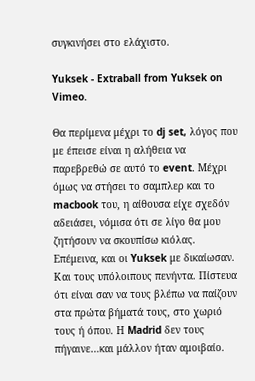συγκινήσει στο ελάχιστο.

Yuksek - Extraball from Yuksek on Vimeo.

Θα περίμενα μέχρι το dj set, λόγος που με έπεισε είναι η αλήθεια να παρεβρεθώ σε αυτό το event. Μέχρι όμως να στήσει το σαμπλερ και το macbook του, η αίθουσα είχε σχεδόν αδειάσει, νόμισα ότι σε λίγο θα μου ζητήσουν να σκουπίσω κιόλας. Επέμεινα, και οι Yuksek με δικαίωσαν. Και τους υπόλοιπους πενήντα. Πίστευα ότι είναι σαν να τους βλέπω να παίζουν στα πρώτα βήματά τους, στο χωριό τους ή όπου. Η Madrid δεν τους πήγαινε…και μάλλον ήταν αμοιβαίο.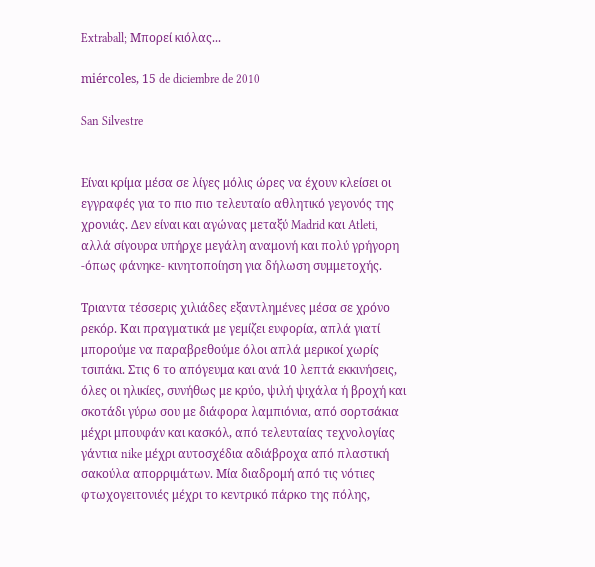Extraball; Μπορεί κιόλας...

miércoles, 15 de diciembre de 2010

San Silvestre


Είναι κρίμα μέσα σε λίγες μόλις ώρες να έχουν κλείσει οι εγγραφές για το πιο πιο τελευταίο αθλητικό γεγονός της χρονιάς. Δεν είναι και αγώνας μεταξύ Madrid και Atleti, αλλά σίγουρα υπήρχε μεγάλη αναμονή και πολύ γρήγορη -όπως φάνηκε- κινητοποίηση για δήλωση συμμετοχής.

Τριαντα τέσσερις χιλιάδες εξαντλημένες μέσα σε χρόνο ρεκόρ. Και πραγματικά με γεμίζει ευφορία, απλά γιατί μπορούμε να παραβρεθούμε όλοι απλά μερικοί χωρίς τσιπάκι. Στις 6 το απόγευμα και ανά 10 λεπτά εκκινήσεις, όλες οι ηλικίες, συνήθως με κρύο, ψιλή ψιχάλα ή βροχή και σκοτάδι γύρω σου με διάφορα λαμπιόνια, από σορτσάκια μέχρι μπουφάν και κασκόλ, από τελευταίας τεχνολογίας γάντια nike μέχρι αυτοσχέδια αδιάβροχα από πλαστική σακούλα απορριμάτων. Μία διαδρομή από τις νότιες φτωχογειτονιές μέχρι το κεντρικό πάρκο της πόλης,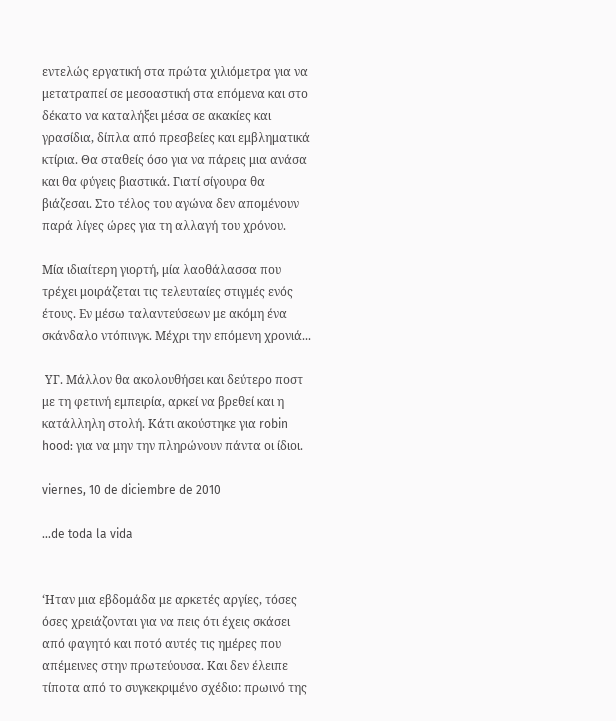εντελώς εργατική στα πρώτα χιλιόμετρα για να μετατραπεί σε μεσοαστική στα επόμενα και στο δέκατο να καταλήξει μέσα σε ακακίες και γρασίδια, δίπλα από πρεσβείες και εμβληματικά κτίρια. Θα σταθείς όσο για να πάρεις μια ανάσα και θα φύγεις βιαστικά. Γιατί σίγουρα θα βιάζεσαι. Στο τέλος του αγώνα δεν απομένουν παρά λίγες ώρες για τη αλλαγή του χρόνου.

Μία ιδιαίτερη γιορτή, μία λαοθάλασσα που τρέχει μοιράζεται τις τελευταίες στιγμές ενός έτους. Εν μέσω ταλαντεύσεων με ακόμη ένα σκάνδαλο ντόπινγκ. Μέχρι την επόμενη χρονιά...

 ΥΓ. Μάλλον θα ακολουθήσει και δεύτερο ποστ με τη φετινή εμπειρία, αρκεί να βρεθεί και η κατάλληλη στολή. Κάτι ακούστηκε για robin hood: για να μην την πληρώνουν πάντα οι ίδιοι.

viernes, 10 de diciembre de 2010

...de toda la vida


‘Ηταν μια εβδομάδα με αρκετές αργίες, τόσες όσες χρειάζονται για να πεις ότι έχεις σκάσει από φαγητό και ποτό αυτές τις ημέρες που απέμεινες στην πρωτεύουσα. Και δεν έλειπε τίποτα από το συγκεκριμένο σχέδιο: πρωινό της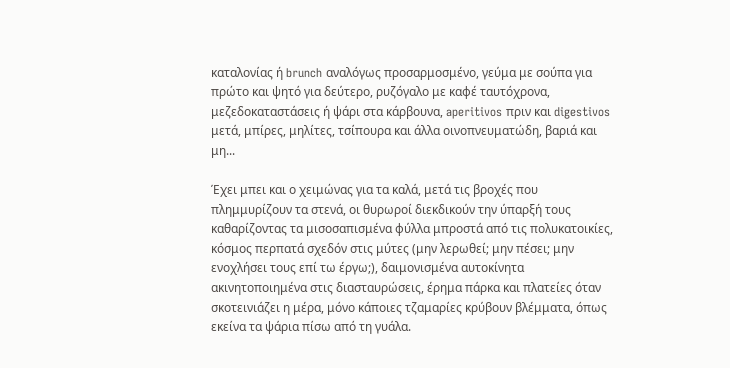καταλονίας ή brunch αναλόγως προσαρμοσμένο, γεύμα με σούπα για πρώτο και ψητό για δεύτερο, ρυζόγαλο με καφέ ταυτόχρονα, μεζεδοκαταστάσεις ή ψάρι στα κάρβουνα, aperitivos πριν και digestivos μετά, μπίρες, μηλίτες, τσίπουρα και άλλα οινοπνευματώδη, βαριά και μη...

Έχει μπει και ο χειμώνας για τα καλά, μετά τις βροχές που πλημμυρίζουν τα στενά, οι θυρωροί διεκδικούν την ύπαρξή τους καθαρίζοντας τα μισοσαπισμένα φύλλα μπροστά από τις πολυκατοικίες, κόσμος περπατά σχεδόν στις μύτες (μην λερωθεί; μην πέσει; μην ενοχλήσει τους επί τω έργω;), δαιμονισμένα αυτοκίνητα ακινητοποιημένα στις διασταυρώσεις, έρημα πάρκα και πλατείες όταν σκοτεινιάζει η μέρα, μόνο κάποιες τζαμαρίες κρύβουν βλέμματα, όπως εκείνα τα ψάρια πίσω από τη γυάλα.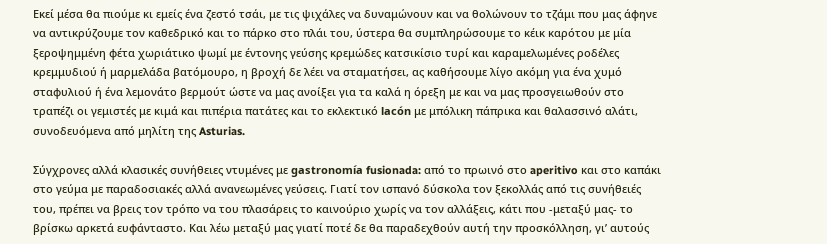Εκεί μέσα θα πιούμε κι εμείς ένα ζεστό τσάι, με τις ψιχάλες να δυναμώνουν και να θολώνουν το τζάμι που μας άφηνε να αντικρύζουμε τον καθεδρικό και το πάρκο στο πλάι του, ύστερα θα συμπληρώσουμε το κέικ καρότου με μία ξεροψημμένη φέτα χωριάτικο ψωμί με έντονης γεύσης κρεμώδες κατσικίσιο τυρί και καραμελωμένες ροδέλες κρεμμυδιού ή μαρμελάδα βατόμουρο, η βροχή δε λέει να σταματήσει, ας καθήσουμε λίγο ακόμη για ένα χυμό σταφυλιού ή ένα λεμονάτο βερμούτ ώστε να μας ανοίξει για τα καλά η όρεξη με και να μας προσγειωθούν στο τραπέζι οι γεμιστές με κιμά και πιπέρια πατάτες και το εκλεκτικό lacón με μπόλικη πάπρικα και θαλασσινό αλάτι, συνοδευόμενα από μηλίτη της Asturias.

Σύγχρονες αλλά κλασικές συνήθειες ντυμένες με gastronomía fusionada: από το πρωινό στο aperitivo και στο καπάκι στο γεύμα με παραδοσιακές αλλά ανανεωμένες γεύσεις. Γιατί τον ισπανό δύσκολα τον ξεκολλάς από τις συνήθειές του, πρέπει να βρεις τον τρόπο να του πλασάρεις το καινούριο χωρίς να τον αλλάξεις, κάτι που -μεταξύ μας- το βρίσκω αρκετά ευφάνταστο. Και λέω μεταξύ μας γιατί ποτέ δε θα παραδεχθούν αυτή την προσκόλληση, γι’ αυτούς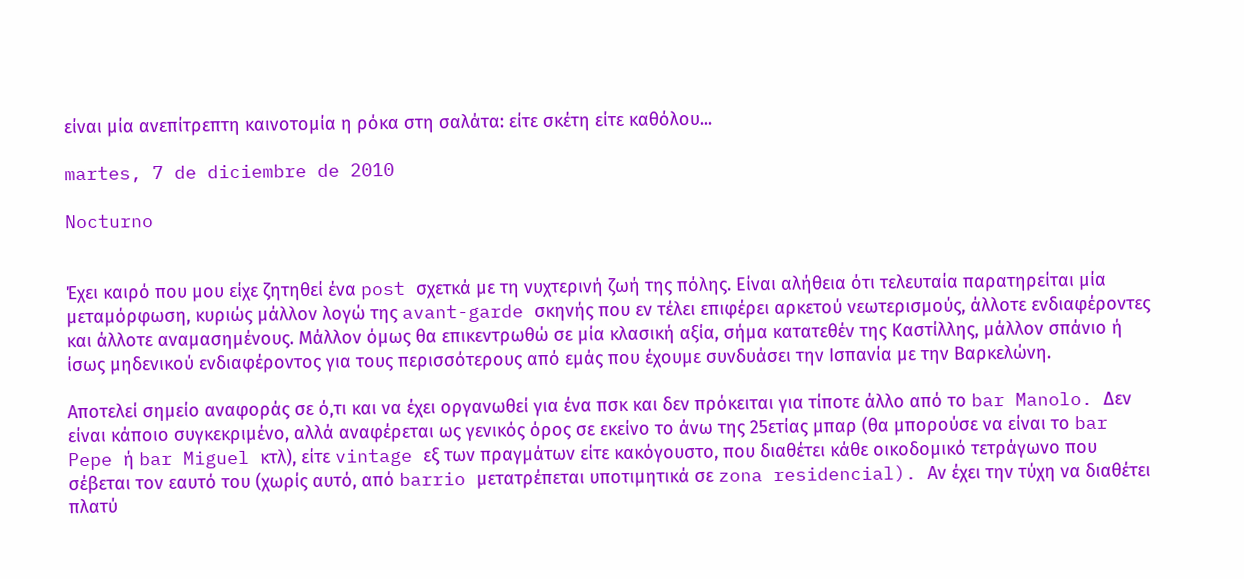είναι μία ανεπίτρεπτη καινοτομία η ρόκα στη σαλάτα: είτε σκέτη είτε καθόλου...

martes, 7 de diciembre de 2010

Nocturno


Έχει καιρό που μου είχε ζητηθεί ένα post σχετκά με τη νυχτερινή ζωή της πόλης. Είναι αλήθεια ότι τελευταία παρατηρείται μία μεταμόρφωση, κυριώς μάλλον λογώ της avant-garde σκηνής που εν τέλει επιφέρει αρκετού νεωτερισμούς, άλλοτε ενδιαφέροντες και άλλοτε αναμασημένους. Μάλλον όμως θα επικεντρωθώ σε μία κλασική αξία, σήμα κατατεθέν της Καστίλλης, μάλλον σπάνιο ή ίσως μηδενικού ενδιαφέροντος για τους περισσότερους από εμάς που έχουμε συνδυάσει την Ισπανία με την Βαρκελώνη.

Αποτελεί σημείο αναφοράς σε ό,τι και να έχει οργανωθεί για ένα πσκ και δεν πρόκειται για τίποτε άλλο από το bar Manolo. Δεν είναι κάποιο συγκεκριμένο, αλλά αναφέρεται ως γενικός όρος σε εκείνο το άνω της 25ετίας μπαρ (θα μπορούσε να είναι το bar Pepe ή bar Miguel κτλ), είτε vintage εξ των πραγμάτων είτε κακόγουστο, που διαθέτει κάθε οικοδομικό τετράγωνο που σέβεται τον εαυτό του (χωρίς αυτό, από barrio μετατρέπεται υποτιμητικά σε zona residencial). Αν έχει την τύχη να διαθέτει πλατύ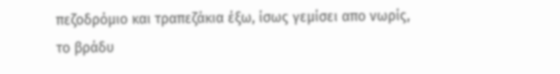πεζοδρόμιο και τραπεζάκια έξω, ίσως γεμίσει απο νωρίς, το βράδυ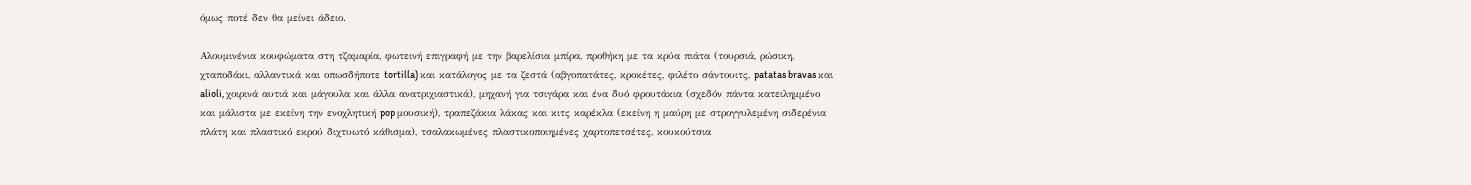όμως ποτέ δεν θα μείνει άδειο.

Αλουμινένια κουφώματα στη τζαμαρία, φωτεινή επιγραφή με την βαρελίσια μπίρα, προθήκη με τα κρύα πιάτα (τουρσιά, ρώσικη, χταποδάκι, αλλαντικά και οπωσδήποτε tortilla) και κατάλογος με τα ζεστά (αβγοπατάτες, κροκέτες, φιλέτο σάντουιτς, patatas bravas και alioli, χοιρινά αυτιά και μάγουλα και άλλα ανατριχιαστικά), μηχανή για τσιγάρα και ένα δυό φρουτάκια (σχεδόν πάντα κατειλημμένο και μάλιστα με εκείνη την ενοχλητική pop μουσική), τραπεζάκια λάκας και κιτς καρέκλα (εκείνη η μαύρη με στρογγυλεμένη σιδερένια πλάτη και πλαστικό εκρού διχτυωτό κάθισμα), τσαλακωμένες πλαστικοποιημένες χαρτοπετσέτες, κουκούτσια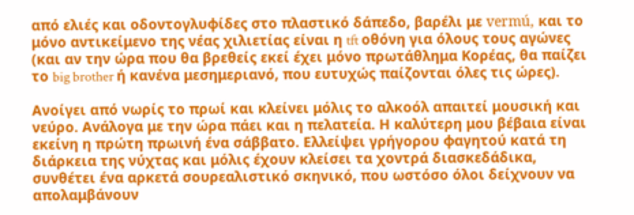από ελιές και οδοντογλυφίδες στο πλαστικό δάπεδο, βαρέλι με vermú, και το μόνο αντικείμενο της νέας χιλιετίας είναι η tft οθόνη για όλους τους αγώνες (και αν την ώρα που θα βρεθείς εκεί έχει μόνο πρωτάθλημα Κορέας, θα παίζει το big brother ή κανένα μεσημεριανό, που ευτυχώς παίζονται όλες τις ώρες).

Ανοίγει από νωρίς το πρωί και κλείνει μόλις το αλκοόλ απαιτεί μουσική και νεύρο. Ανάλογα με την ώρα πάει και η πελατεία. Η καλύτερη μου βέβαια είναι εκείνη η πρώτη πρωινή ένα σάββατο. Ελλείψει γρήγορου φαγητού κατά τη διάρκεια της νύχτας και μόλις έχουν κλείσει τα χοντρά διασκεδάδικα, συνθέτει ένα αρκετά σουρεαλιστικό σκηνικό, που ωστόσο όλοι δείχνουν να απολαμβάνουν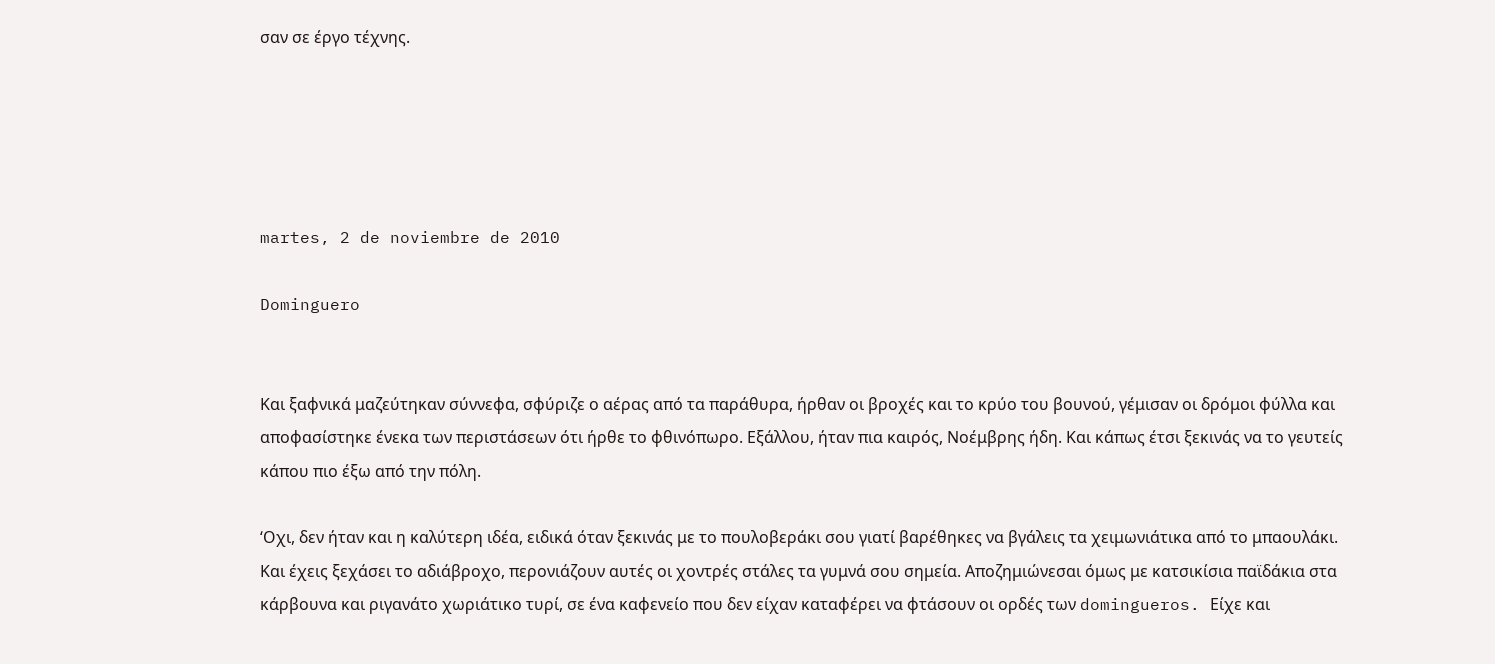σαν σε έργο τέχνης.





martes, 2 de noviembre de 2010

Dominguero


Και ξαφνικά μαζεύτηκαν σύννεφα, σφύριζε ο αέρας από τα παράθυρα, ήρθαν οι βροχές και το κρύο του βουνού, γέμισαν οι δρόμοι φύλλα και αποφασίστηκε ένεκα των περιστάσεων ότι ήρθε το φθινόπωρο. Εξάλλου, ήταν πια καιρός, Νοέμβρης ήδη. Και κάπως έτσι ξεκινάς να το γευτείς κάπου πιο έξω από την πόλη.

‘Οχι, δεν ήταν και η καλύτερη ιδέα, ειδικά όταν ξεκινάς με το πουλοβεράκι σου γιατί βαρέθηκες να βγάλεις τα χειμωνιάτικα από το μπαουλάκι. Και έχεις ξεχάσει το αδιάβροχο, περονιάζουν αυτές οι χοντρές στάλες τα γυμνά σου σημεία. Αποζημιώνεσαι όμως με κατσικίσια παϊδάκια στα κάρβουνα και ριγανάτο χωριάτικο τυρί, σε ένα καφενείο που δεν είχαν καταφέρει να φτάσουν οι ορδές των domingueros. Είχε και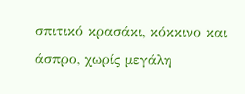σπιτικό κρασάκι, κόκκινο και άσπρο, χωρίς μεγάλη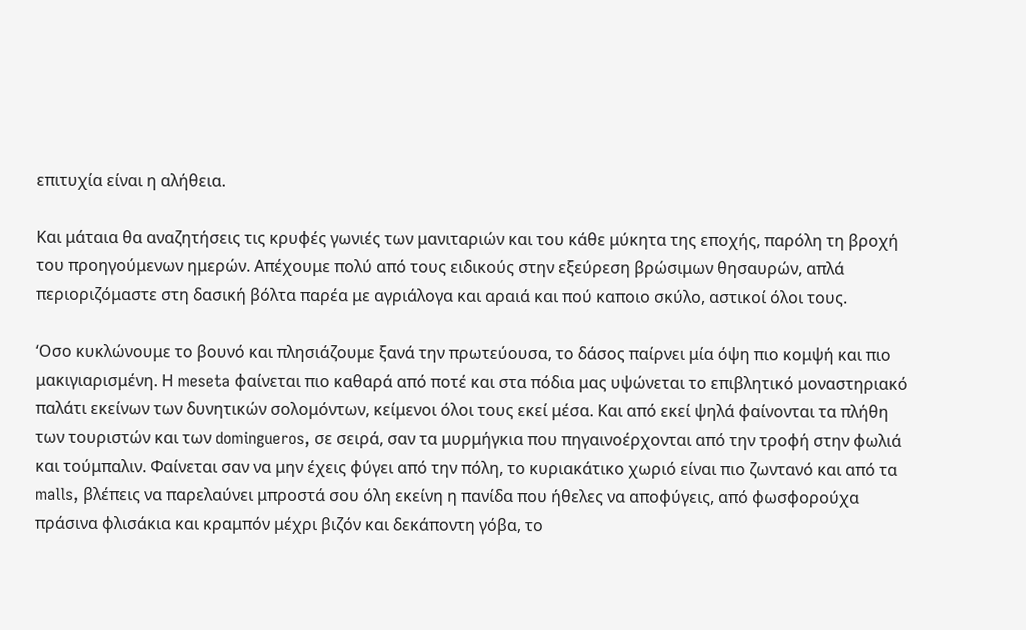επιτυχία είναι η αλήθεια.

Και μάταια θα αναζητήσεις τις κρυφές γωνιές των μανιταριών και του κάθε μύκητα της εποχής, παρόλη τη βροχή του προηγούμενων ημερών. Απέχουμε πολύ από τους ειδικούς στην εξεύρεση βρώσιμων θησαυρών, απλά περιοριζόμαστε στη δασική βόλτα παρέα με αγριάλογα και αραιά και πού καποιο σκύλο, αστικοί όλοι τους.

‘Οσο κυκλώνουμε το βουνό και πλησιάζουμε ξανά την πρωτεύουσα, το δάσος παίρνει μία όψη πιο κομψή και πιο μακιγιαρισμένη. Η meseta φαίνεται πιο καθαρά από ποτέ και στα πόδια μας υψώνεται το επιβλητικό μοναστηριακό παλάτι εκείνων των δυνητικών σολομόντων, κείμενοι όλοι τους εκεί μέσα. Και από εκεί ψηλά φαίνονται τα πλήθη των τουριστών και των domingueros, σε σειρά, σαν τα μυρμήγκια που πηγαινοέρχονται από την τροφή στην φωλιά και τούμπαλιν. Φαίνεται σαν να μην έχεις φύγει από την πόλη, το κυριακάτικο χωριό είναι πιο ζωντανό και από τα malls, βλέπεις να παρελαύνει μπροστά σου όλη εκείνη η πανίδα που ήθελες να αποφύγεις, από φωσφορούχα πράσινα φλισάκια και κραμπόν μέχρι βιζόν και δεκάποντη γόβα, το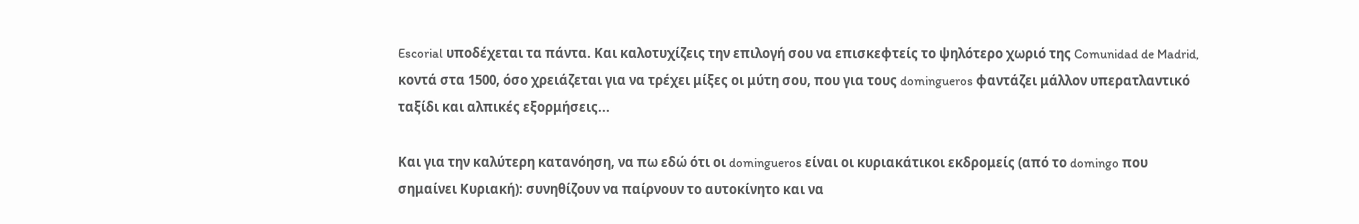Escorial υποδέχεται τα πάντα. Και καλοτυχίζεις την επιλογή σου να επισκεφτείς το ψηλότερο χωριό της Comunidad de Madrid, κοντά στα 1500, όσο χρειάζεται για να τρέχει μίξες οι μύτη σου, που για τους domingueros φαντάζει μάλλον υπερατλαντικό ταξίδι και αλπικές εξορμήσεις...

Και για την καλύτερη κατανόηση, να πω εδώ ότι οι domingueros είναι οι κυριακάτικοι εκδρομείς (από το domingo που σημαίνει Κυριακή): συνηθίζουν να παίρνουν το αυτοκίνητο και να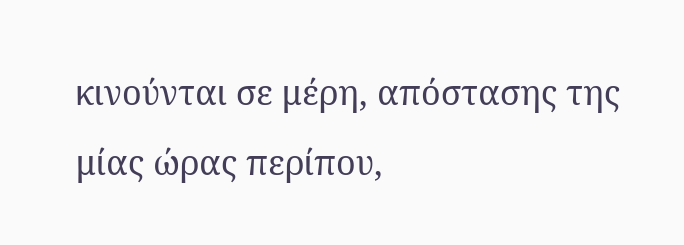κινούνται σε μέρη, απόστασης της μίας ώρας περίπου,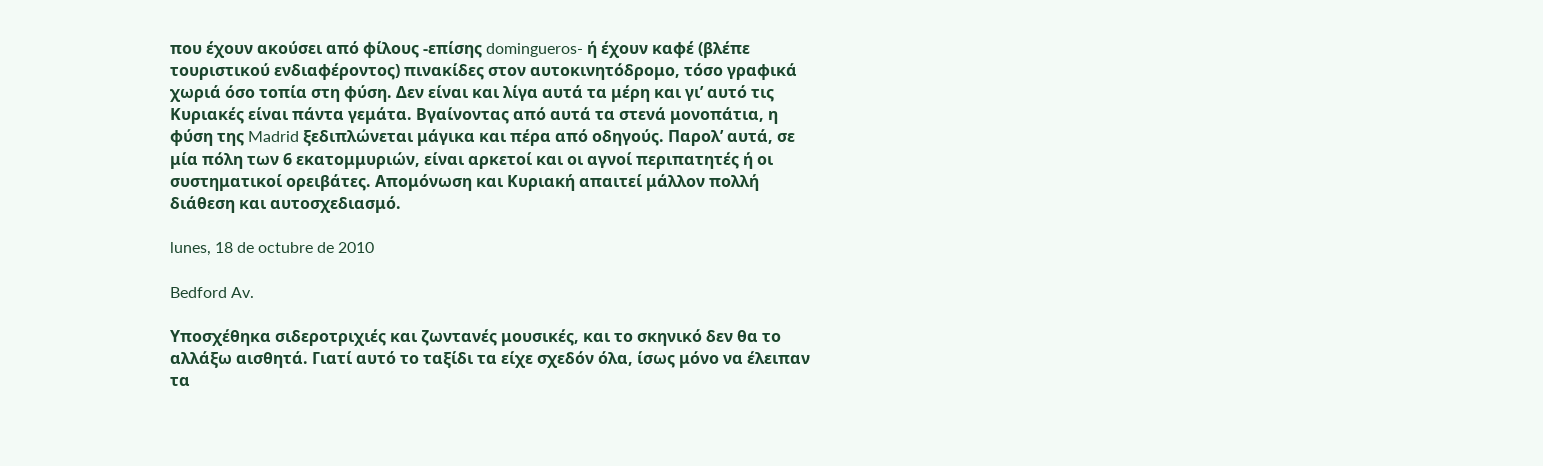που έχουν ακούσει από φίλους -επίσης domingueros- ή έχουν καφέ (βλέπε τουριστικού ενδιαφέροντος) πινακίδες στον αυτοκινητόδρομο, τόσο γραφικά χωριά όσο τοπία στη φύση. Δεν είναι και λίγα αυτά τα μέρη και γι’ αυτό τις Κυριακές είναι πάντα γεμάτα. Βγαίνοντας από αυτά τα στενά μονοπάτια, η φύση της Madrid ξεδιπλώνεται μάγικα και πέρα από οδηγούς. Παρολ’ αυτά, σε μία πόλη των 6 εκατομμυριών, είναι αρκετοί και οι αγνοί περιπατητές ή οι συστηματικοί ορειβάτες. Απομόνωση και Κυριακή απαιτεί μάλλον πολλή διάθεση και αυτοσχεδιασμό.

lunes, 18 de octubre de 2010

Bedford Av.

Υποσχέθηκα σιδεροτριχιές και ζωντανές μουσικές, και το σκηνικό δεν θα το αλλάξω αισθητά. Γιατί αυτό το ταξίδι τα είχε σχεδόν όλα, ίσως μόνο να έλειπαν τα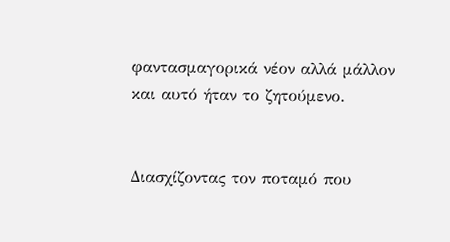φαντασμαγορικά νέον αλλά μάλλον και αυτό ήταν το ζητούμενο.


Διασχίζοντας τον ποταμό που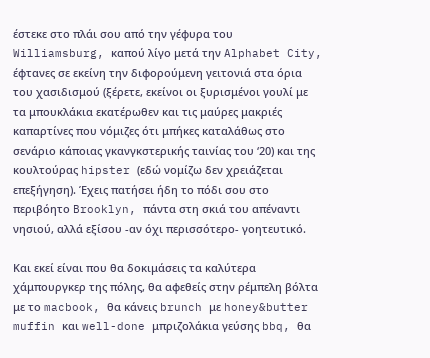έστεκε στο πλάι σου από την γέφυρα του Williamsburg, καπού λίγο μετά την Alphabet City, έφτανες σε εκείνη την διφορούμενη γειτονιά στα όρια του χασιδισμού (ξέρετε, εκείνοι οι ξυρισμένοι γουλί με τα μπουκλάκια εκατέρωθεν και τις μαύρες μακριές καπαρτίνες που νόμιζες ότι μπήκες καταλάθως στο σενάριο κάποιας γκανγκστερικής ταινίας του ‘20) και της κουλτούρας hipster (εδώ νομίζω δεν χρειάζεται επεξήγηση). Έχεις πατήσει ήδη το πόδι σου στο περιβόητο Brooklyn, πάντα στη σκιά του απέναντι νησιού, αλλά εξίσου -αν όχι περισσότερο- γοητευτικό.

Και εκεί είναι που θα δοκιμάσεις τα καλύτερα χάμπουργκερ της πόλης, θα αφεθείς στην ρέμπελη βόλτα με το macbook, θα κάνεις brunch με honey&butter muffin και well-done μπριζολάκια γεύσης bbq, θα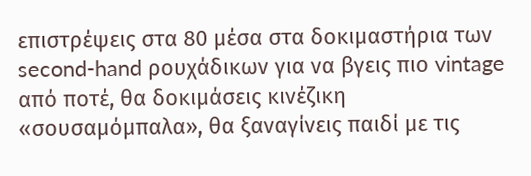επιστρέψεις στα 80 μέσα στα δοκιμαστήρια των second-hand ρουχάδικων για να βγεις πιο vintage από ποτέ, θα δοκιμάσεις κινέζικη «σουσαμόμπαλα», θα ξαναγίνεις παιδί με τις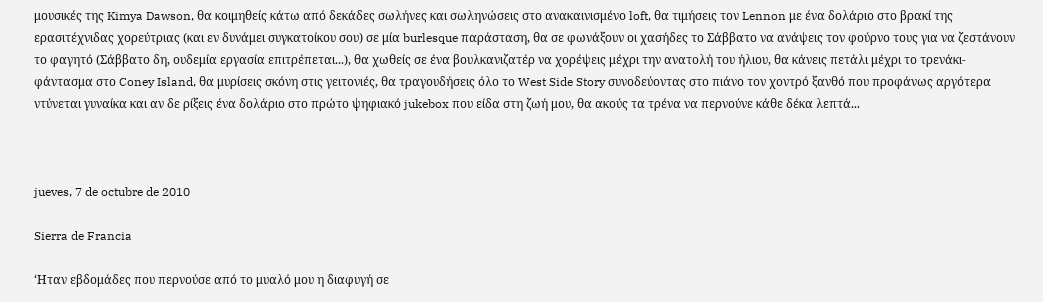μουσικές της Kimya Dawson, θα κοιμηθείς κάτω από δεκάδες σωλήνες και σωληνώσεις στο ανακαινισμένο loft, θα τιμήσεις τον Lennon με ένα δολάριο στο βρακί της ερασιτέχνιδας χορεύτριας (και εν δυνάμει συγκατοίκου σου) σε μία burlesque παράσταση, θα σε φωνάξουν οι χασήδες το Σάββατο να ανάψεις τον φούρνο τους για να ζεστάνουν το φαγητό (Σάββατο δη, ουδεμία εργασία επιτρέπεται...), θα χωθείς σε ένα βουλκανιζατέρ να χορέψεις μέχρι την ανατολή του ήλιου, θα κάνεις πετάλι μέχρι το τρενάκι-φάντασμα στο Coney Island, θα μυρίσεις σκόνη στις γειτονιές, θα τραγουδήσεις όλο το West Side Story συνοδεύοντας στο πιάνο τον χοντρό ξανθό που προφάνως αργότερα ντύνεται γυναίκα και αν δε ρίξεις ένα δολάριο στο πρώτο ψηφιακό jukebox που είδα στη ζωή μου, θα ακούς τα τρένα να περνούνε κάθε δέκα λεπτά...



jueves, 7 de octubre de 2010

Sierra de Francia

‘Ηταν εβδομάδες που περνούσε από το μυαλό μου η διαφυγή σε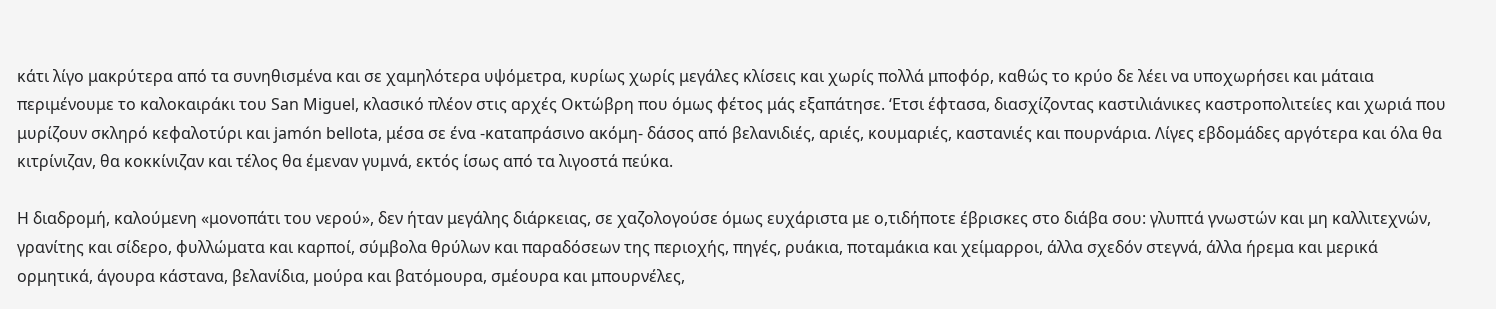κάτι λίγο μακρύτερα από τα συνηθισμένα και σε χαμηλότερα υψόμετρα, κυρίως χωρίς μεγάλες κλίσεις και χωρίς πολλά μποφόρ, καθώς το κρύο δε λέει να υποχωρήσει και μάταια περιμένουμε το καλοκαιράκι του San Miguel, κλασικό πλέον στις αρχές Οκτώβρη που όμως φέτος μάς εξαπάτησε. ‘Ετσι έφτασα, διασχίζοντας καστιλιάνικες καστροπολιτείες και χωριά που μυρίζουν σκληρό κεφαλοτύρι και jamón bellota, μέσα σε ένα -καταπράσινο ακόμη- δάσος από βελανιδιές, αριές, κουμαριές, καστανιές και πουρνάρια. Λίγες εβδομάδες αργότερα και όλα θα κιτρίνιζαν, θα κοκκίνιζαν και τέλος θα έμεναν γυμνά, εκτός ίσως από τα λιγοστά πεύκα.

Η διαδρομή, καλούμενη «μονοπάτι του νερού», δεν ήταν μεγάλης διάρκειας, σε χαζολογούσε όμως ευχάριστα με ο,τιδήποτε έβρισκες στο διάβα σου: γλυπτά γνωστών και μη καλλιτεχνών, γρανίτης και σίδερο, φυλλώματα και καρποί, σύμβολα θρύλων και παραδόσεων της περιοχής, πηγές, ρυάκια, ποταμάκια και χείμαρροι, άλλα σχεδόν στεγνά, άλλα ήρεμα και μερικά ορμητικά, άγουρα κάστανα, βελανίδια, μούρα και βατόμουρα, σμέουρα και μπουρνέλες,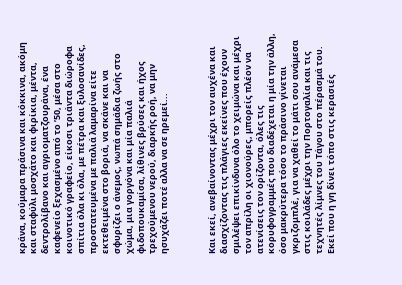κράνα, κούμαρα πράσινα και κόκκινα, ακόμη και σταφύλι μοσχάτο και φιρίκια, μέντα, δεντρολίβανο και αγριοματζουράνα, ένα καφενείο ξεχασμένο από το ’50, μέσα στο κοινοτικό γραφείο, είκοσι τριάντα διώροφα σπίτια όλα κι όλα, με πέτρα και ξυλοσανίδες, προστατευμένα με παλιά λαμαρίνα είτε εκτεθειμένα στο βοριά, να σκάνε και να σφυρίζει ο άνεμος, νωπά σημάδια ζωής στο χώμα, μια γοργόνα και μία παλιά φιδοπουκαμίσα, λίθινες βρύσες και ήχος τρεχούμενου νερού, διαρκής ροή, να μην ησυχάζει ποτέ αλλα να σε ηρεμεί...



Και εκεί, ανεβαίνοντας μέχρι τον αυχένα και διασχίζοντας τις πλάγιες εκείνες που έχουν σμιλέψει επικίνδυνα όλο το χειμώνα και μέχρι τον απρίλη οι χιονούρες, μπορείς πλέον να ατενίσεις τον ορίζοντα, όλες τις κορυφογραμμές που διαδέχεται η μία την άλλη, όσο μακρύτερα τόσο το πράσινο γίνεται γκριζομπλέ, για να χαθεί το μάτι σου ανάμεσα στις κοιλάδες μέχρι την Πορτογαλία και τις τεχνητές λίμνες του Τάγου στο πέρασμά του. Εκεί που η γη δίνει τόπο στις κερασιές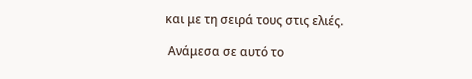και με τη σειρά τους στις ελιές.

 Ανάμεσα σε αυτό το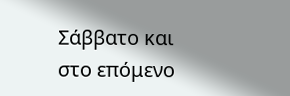Σάββατο και στο επόμενο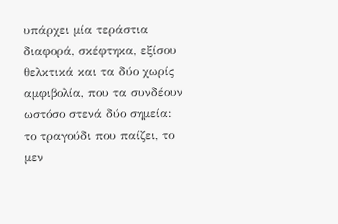υπάρχει μία τεράστια διαφορά, σκέφτηκα, εξίσου θελκτικά και τα δύο χωρίς αμφιβολία, που τα συνδέουν ωστόσο στενά δύο σημεία: το τραγούδι που παίζει, το μεν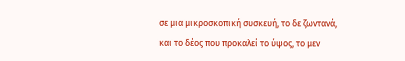σε μια μικροσκοπική συσκευή, το δε ζωντανά, και το δέος που προκαλεί το ύψος, το μεν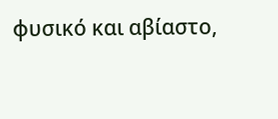φυσικό και αβίαστο,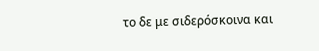το δε με σιδερόσκοινα και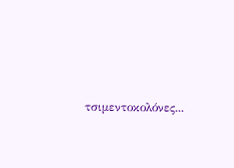τσιμεντοκολόνες...